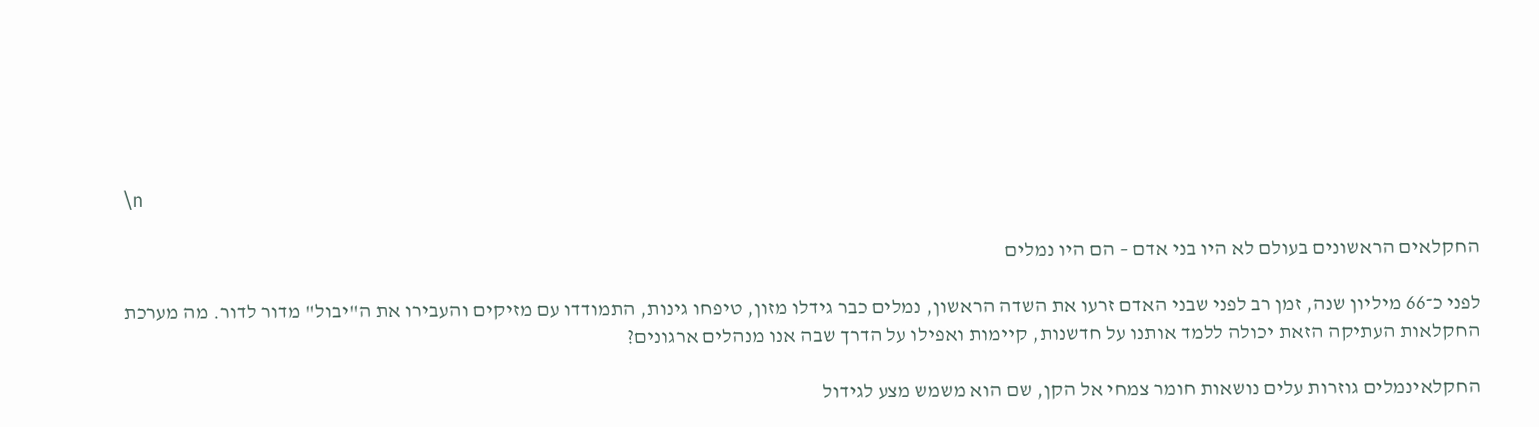\n

החקלאים הראשונים בעולם לא היו בני אדם – הם היו נמלים

לפני כ־66 מיליון שנה, זמן רב לפני שבני האדם זרעו את השדה הראשון, נמלים כבר גידלו מזון, טיפחו גינות, התמודדו עם מזיקים והעבירו את ה"יבול" מדור לדור. מה מערכת החקלאות העתיקה הזאת יכולה ללמד אותנו על חדשנות, קיימות ואפילו על הדרך שבה אנו מנהלים ארגונים?

החקלאינמלים גוזרות עלים נושאות חומר צמחי אל הקן, שם הוא משמש מצע לגידול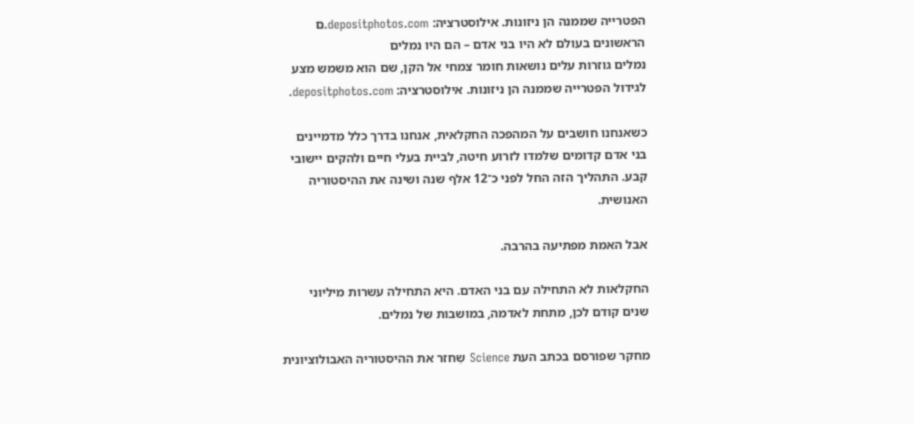הפטרייה שממנה הן ניזונות. אילוסטרציה: depositphotos.com.ם הראשונים בעולם לא היו בני אדם – הם היו נמלים
נמלים גוזרות עלים נושאות חומר צמחי אל הקן, שם הוא משמש מצע לגידול הפטרייה שממנה הן ניזונות. אילוסטרציה: depositphotos.com.

כשאנחנו חושבים על המהפכה החקלאית, אנחנו בדרך כלל מדמיינים בני אדם קדומים שלמדו לזרוע חיטה, לביית בעלי חיים ולהקים יישובי קבע. התהליך הזה החל לפני כ־12 אלף שנה ושינה את ההיסטוריה האנושית.

אבל האמת מפתיעה בהרבה.

החקלאות לא התחילה עם בני האדם. היא התחילה עשרות מיליוני שנים קודם לכן, מתחת לאדמה, במושבות של נמלים.

מחקר שפורסם בכתב העת Science שִחזר את ההיסטוריה האבולוציונית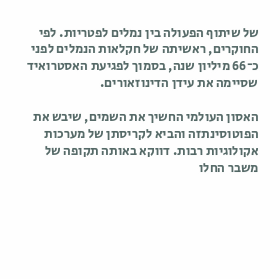של שיתוף הפעולה בין נמלים לפטריות. לפי החוקרים, ראשיתה של חקלאות הנמלים לפני כ־66 מיליון שנה, בסמוך לפגיעת האסטרואיד שסיימה את עידן הדינוזאורים.

האסון העולמי החשיך את השמים, שיבש את הפוטוסינתזה והביא לקריסתן של מערכות אקולוגיות רבות. דווקא באותה תקופה של משבר החלו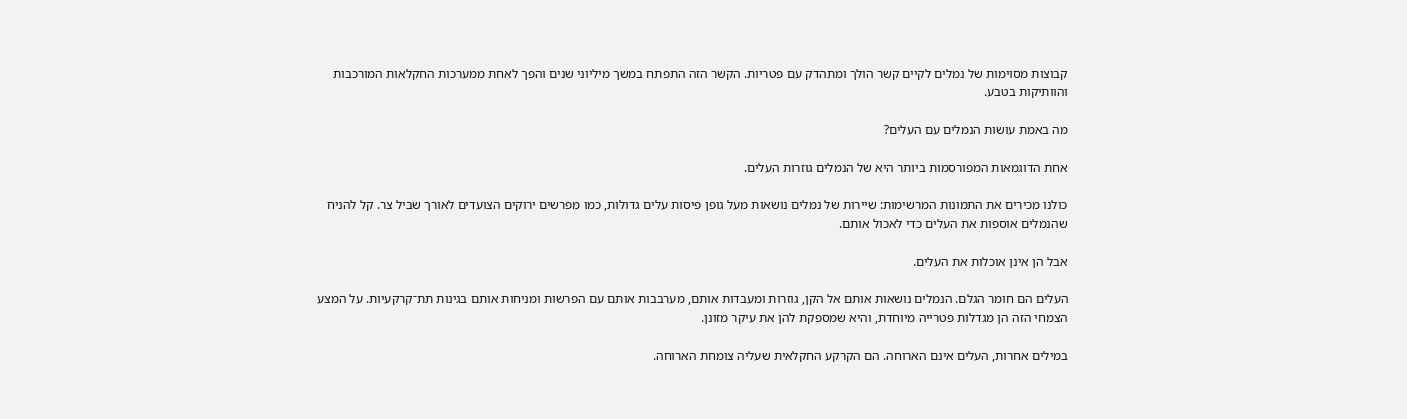קבוצות מסוימות של נמלים לקיים קשר הולך ומתהדק עם פטריות. הקשר הזה התפתח במשך מיליוני שנים והפך לאחת ממערכות החקלאות המורכבות והוותיקות בטבע.

מה באמת עושות הנמלים עם העלים?

אחת הדוגמאות המפורסמות ביותר היא של הנמלים גוזרות העלים.

כולנו מכירים את התמונות המרשימות: שיירות של נמלים נושאות מעל גופן פיסות עלים גדולות, כמו מפרשים ירוקים הצועדים לאורך שביל צר. קל להניח שהנמלים אוספות את העלים כדי לאכול אותם.

אבל הן אינן אוכלות את העלים.

העלים הם חומר הגלם. הנמלים נושאות אותם אל הקן, גוזרות ומעבדות אותם, מערבבות אותם עם הפרשות ומניחות אותם בגינות תת־קרקעיות. על המצע הצמחי הזה הן מגדלות פטרייה מיוחדת, והיא שמספקת להן את עיקר מזונן.

במילים אחרות, העלים אינם הארוחה. הם הקרקע החקלאית שעליה צומחת הארוחה.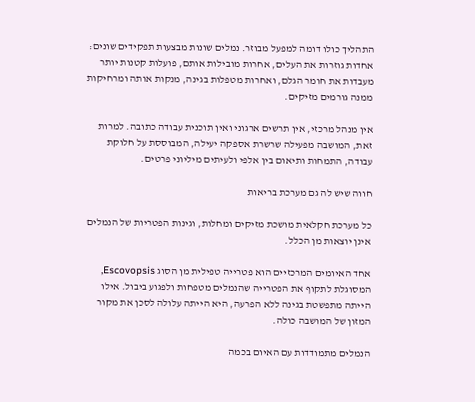התהליך כולו דומה למפעל מבוזר. נמלים שונות מבצעות תפקידים שונים: אחדות גוזרות את העלים, אחרות מובילות אותם, פועלות קטנות יותר מעבדות את חומר הגלם, ואחרות מטפלות בגינה, מנקות אותה ומרחיקות ממנה גורמים מזיקים.

אין מנהל מרכזי, אין תרשים ארגוני ואין תוכנית עבודה כתובה. למרות זאת, המושבה מפעילה שרשרת אספקה יעילה, המבוססת על חלוקת עבודה, התמחות ותיאום בין אלפי ולעיתים מיליוני פרטים.

חווה שיש לה גם מערכת בריאות

כל מערכת חקלאית מושכת מזיקים ומחלות, וגינות הפטריות של הנמלים אינן יוצאות מן הכלל.

אחד האיומים המרכזיים הוא פטרייה טפילית מן הסוג Escovopsis, המסוגלת לתקוף את הפטרייה שהנמלים מטפחות ולפגוע ביבול. אילו הייתה מתפשטת בגינה ללא הפרעה, היא הייתה עלולה לסכן את מקור המזון של המושבה כולה.

הנמלים מתמודדות עם האיום בכמה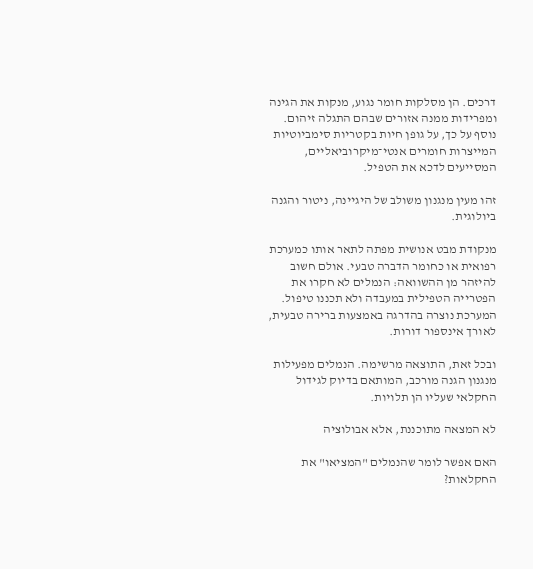דרכים. הן מסלקות חומר נגוע, מנקות את הגינה ומפרידות ממנה אזורים שבהם התגלה זיהום. נוסף על כך, על גופן חיות בקטריות סימביוטיות המייצרות חומרים אנטי־מיקרוביאליים, המסייעים לדכא את הטפיל.

זהו מעין מנגנון משולב של היגיינה, ניטור והגנה ביולוגית.

מנקודת מבט אנושית מפתה לתאר אותו כמערכת רפואית או כחומר הדברה טבעי. אולם חשוב להיזהר מן ההשוואה: הנמלים לא חקרו את הפטרייה הטפילית במעבדה ולא תכננו טיפול. המערכת נוצרה בהדרגה באמצעות ברירה טבעית, לאורך אינספור דורות.

ובכל זאת, התוצאה מרשימה. הנמלים מפעילות מנגנון הגנה מורכב, המותאם בדיוק לגידול החקלאי שעליו הן תלויות.

לא המצאה מתוכננת, אלא אבולוציה

האם אפשר לומר שהנמלים "המציאו" את החקלאות?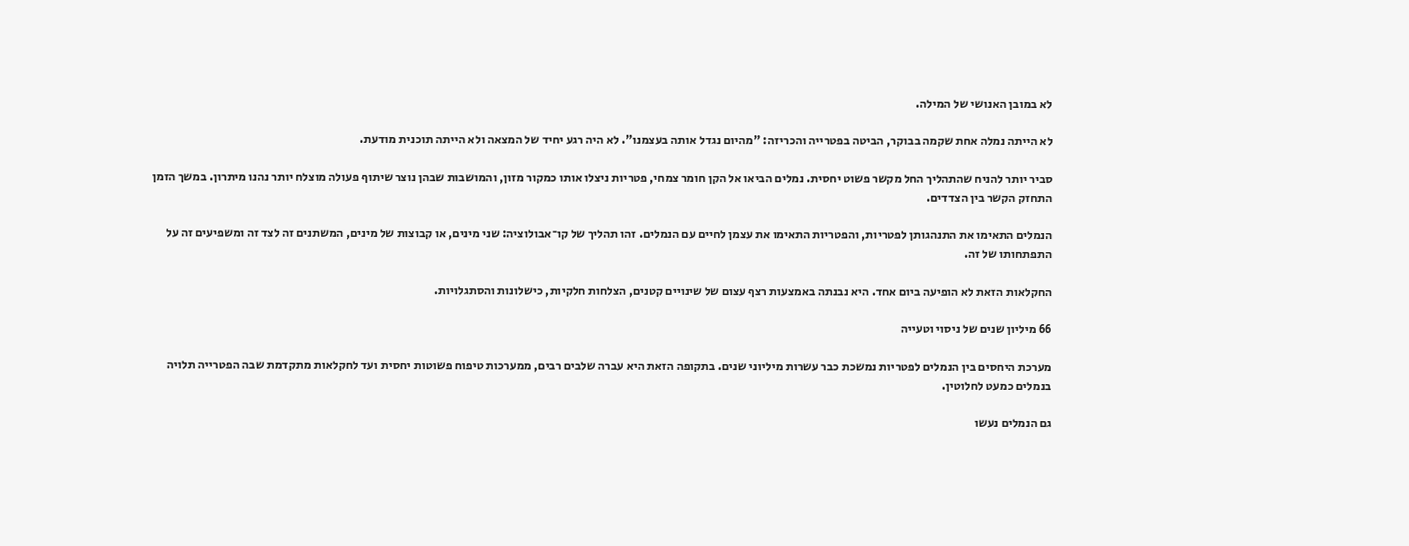לא במובן האנושי של המילה.

לא הייתה נמלה אחת שקמה בבוקר, הביטה בפטרייה והכריזה: "מהיום נגדל אותה בעצמנו". לא היה רגע יחיד של המצאה ולא הייתה תוכנית מודעת.

סביר יותר להניח שהתהליך החל מקשר פשוט יחסית. נמלים הביאו אל הקן חומר צמחי, פטריות ניצלו אותו כמקור מזון, והמושבות שבהן נוצר שיתוף פעולה מוצלח יותר נהנו מיתרון. במשך הזמן התחזק הקשר בין הצדדים.

הנמלים התאימו את התנהגותן לפטריות, והפטריות התאימו את עצמן לחיים עם הנמלים. זהו תהליך של קו־אבולוציה: שני מינים, או קבוצות של מינים, המשתנים זה לצד זה ומשפיעים זה על התפתחותו של זה.

החקלאות הזאת לא הופיעה ביום אחד. היא נבנתה באמצעות רצף עצום של שינויים קטנים, הצלחות חלקיות, כישלונות והסתגלויות.

66 מיליון שנים של ניסוי וטעייה

מערכת היחסים בין הנמלים לפטריות נמשכת כבר עשרות מיליוני שנים. בתקופה הזאת היא עברה שלבים רבים, ממערכות טיפוח פשוטות יחסית ועד לחקלאות מתקדמת שבה הפטרייה תלויה בנמלים כמעט לחלוטין.

גם הנמלים נעשו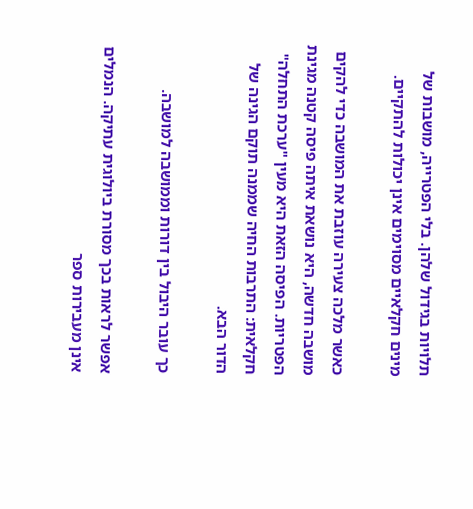תלויות בגידול שלהן. בלי הפטרייה, מושבות של מינים חקלאיים מסוימים אינן יכולות להתקיים.

כאשר מלכה צעירה עוזבת את המושבה כדי להקים מושבה חדשה, היא נושאת איתה פיסה קטנה מגינת הפטריות. הפיסה הזאת היא מעין "ערכת התחלה" חקלאית: התרבות החיה שממנה תוקם הגינה של הדור הבא.

כך עובר היבול בין דורות וממושבה למושבה.

אפשר לראות בכך מסורת ביולוגית עתיקה. הנמלים אינן מעבירות ספר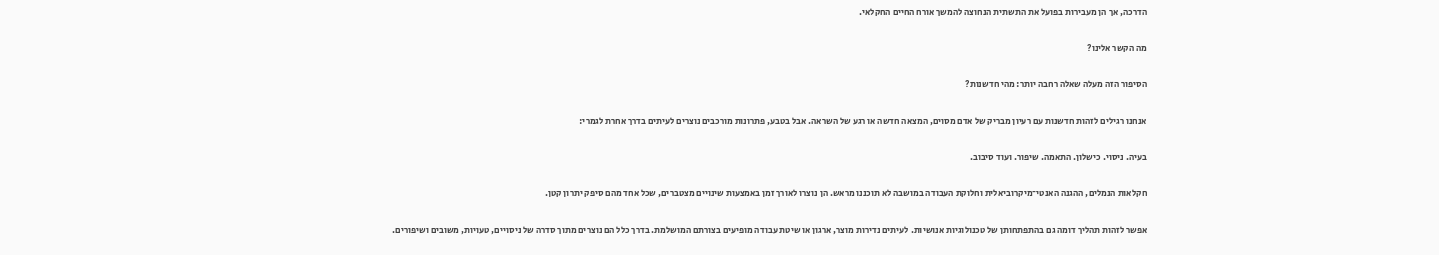הדרכה, אך הן מעבירות בפועל את התשתית הנחוצה להמשך אורח החיים החקלאי.

מה הקשר אלינו?

הסיפור הזה מעלה שאלה רחבה יותר: מהי חדשנות?

אנחנו רגילים לזהות חדשנות עם רעיון מבריק של אדם מסוים, המצאה חדשה או רגע של השראה. אבל בטבע, פתרונות מורכבים נוצרים לעיתים בדרך אחרת לגמרי:

בעיה. ניסוי. כישלון. התאמה. שיפור. ועוד סיבוב.

חקלאות הנמלים, ההגנה האנטי־מיקרוביאלית וחלוקת העבודה במושבה לא תוכננו מראש. הן נוצרו לאורך זמן באמצעות שינויים מצטברים, שכל אחד מהם סיפק יתרון קטן.

אפשר לזהות תהליך דומה גם בהתפתחותן של טכנולוגיות אנושיות. לעיתים נדירות מוצר, ארגון או שיטת עבודה מופיעים בצורתם המושלמת. בדרך כלל הם נוצרים מתוך סדרה של ניסויים, טעויות, משובים ושיפורים.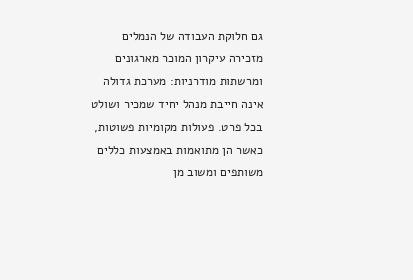גם חלוקת העבודה של הנמלים מזכירה עיקרון המוכר מארגונים ומרשתות מודרניות: מערכת גדולה אינה חייבת מנהל יחיד שמכיר ושולט בכל פרט. פעולות מקומיות פשוטות, כאשר הן מתואמות באמצעות כללים משותפים ומשוב מן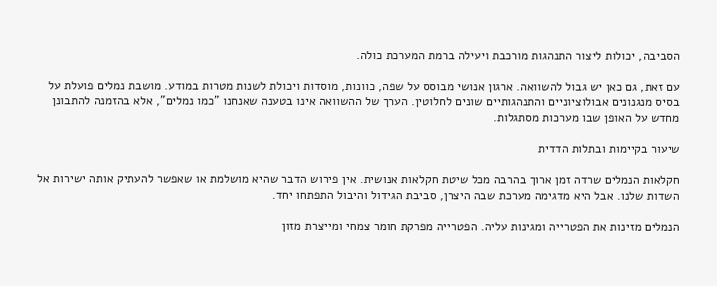הסביבה, יכולות ליצור התנהגות מורכבת ויעילה ברמת המערכת כולה.

עם זאת, גם כאן יש גבול להשוואה. ארגון אנושי מבוסס על שפה, כוונות, מוסדות ויכולת לשנות מטרות במודע. מושבת נמלים פועלת על בסיס מנגנונים אבולוציוניים והתנהגותיים שונים לחלוטין. הערך של ההשוואה אינו בטענה שאנחנו "כמו נמלים", אלא בהזמנה להתבונן מחדש על האופן שבו מערכות מסתגלות.

שיעור בקיימות ובתלות הדדית

חקלאות הנמלים שרדה זמן ארוך בהרבה מכל שיטת חקלאות אנושית. אין פירוש הדבר שהיא מושלמת או שאפשר להעתיק אותה ישירות אל השדות שלנו. אבל היא מדגימה מערכת שבה היצרן, סביבת הגידול והיבול התפתחו יחד.

הנמלים מזינות את הפטרייה ומגינות עליה. הפטרייה מפרקת חומר צמחי ומייצרת מזון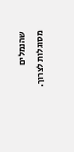שהנמלים מסוגלות לצרוך.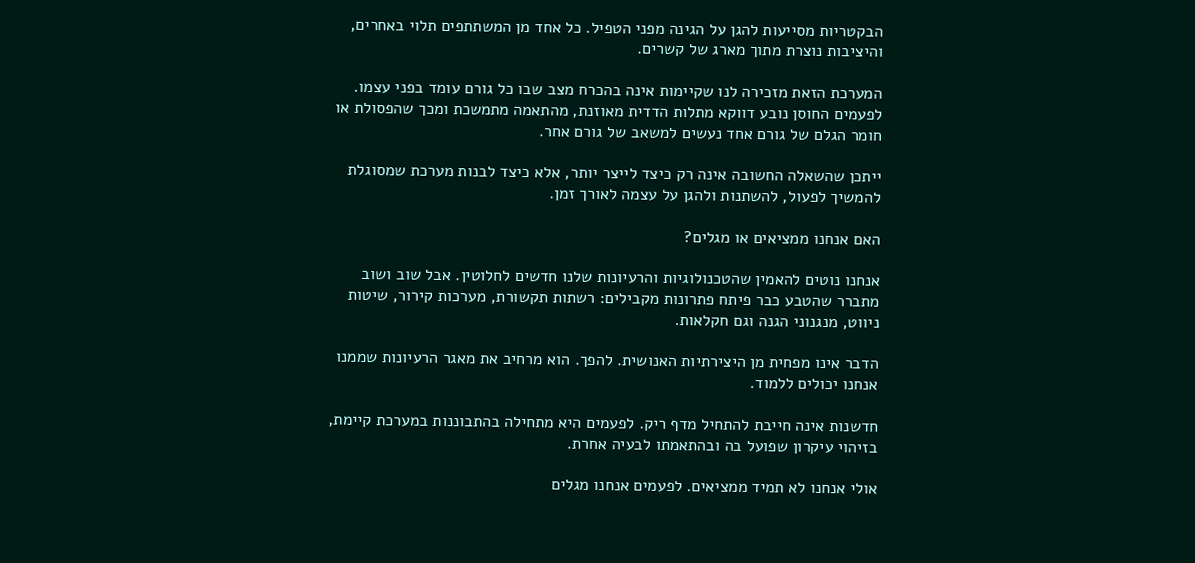הבקטריות מסייעות להגן על הגינה מפני הטפיל. כל אחד מן המשתתפים תלוי באחרים, והיציבות נוצרת מתוך מארג של קשרים.

המערכת הזאת מזכירה לנו שקיימות אינה בהכרח מצב שבו כל גורם עומד בפני עצמו. לפעמים החוסן נובע דווקא מתלות הדדית מאוזנת, מהתאמה מתמשכת ומכך שהפסולת או חומר הגלם של גורם אחד נעשים למשאב של גורם אחר.

ייתכן שהשאלה החשובה אינה רק כיצד לייצר יותר, אלא כיצד לבנות מערכת שמסוגלת להמשיך לפעול, להשתנות ולהגן על עצמה לאורך זמן.

האם אנחנו ממציאים או מגלים?

אנחנו נוטים להאמין שהטכנולוגיות והרעיונות שלנו חדשים לחלוטין. אבל שוב ושוב מתברר שהטבע כבר פיתח פתרונות מקבילים: רשתות תקשורת, מערכות קירור, שיטות ניווט, מנגנוני הגנה וגם חקלאות.

הדבר אינו מפחית מן היצירתיות האנושית. להפך. הוא מרחיב את מאגר הרעיונות שממנו אנחנו יכולים ללמוד.

חדשנות אינה חייבת להתחיל מדף ריק. לפעמים היא מתחילה בהתבוננות במערכת קיימת, בזיהוי עיקרון שפועל בה ובהתאמתו לבעיה אחרת.

אולי אנחנו לא תמיד ממציאים. לפעמים אנחנו מגלים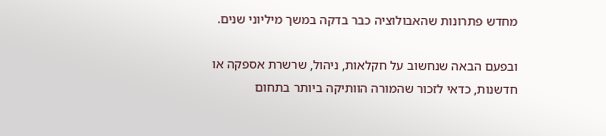מחדש פתרונות שהאבולוציה כבר בדקה במשך מיליוני שנים.

ובפעם הבאה שנחשוב על חקלאות, ניהול, שרשרת אספקה או חדשנות, כדאי לזכור שהמורה הוותיקה ביותר בתחום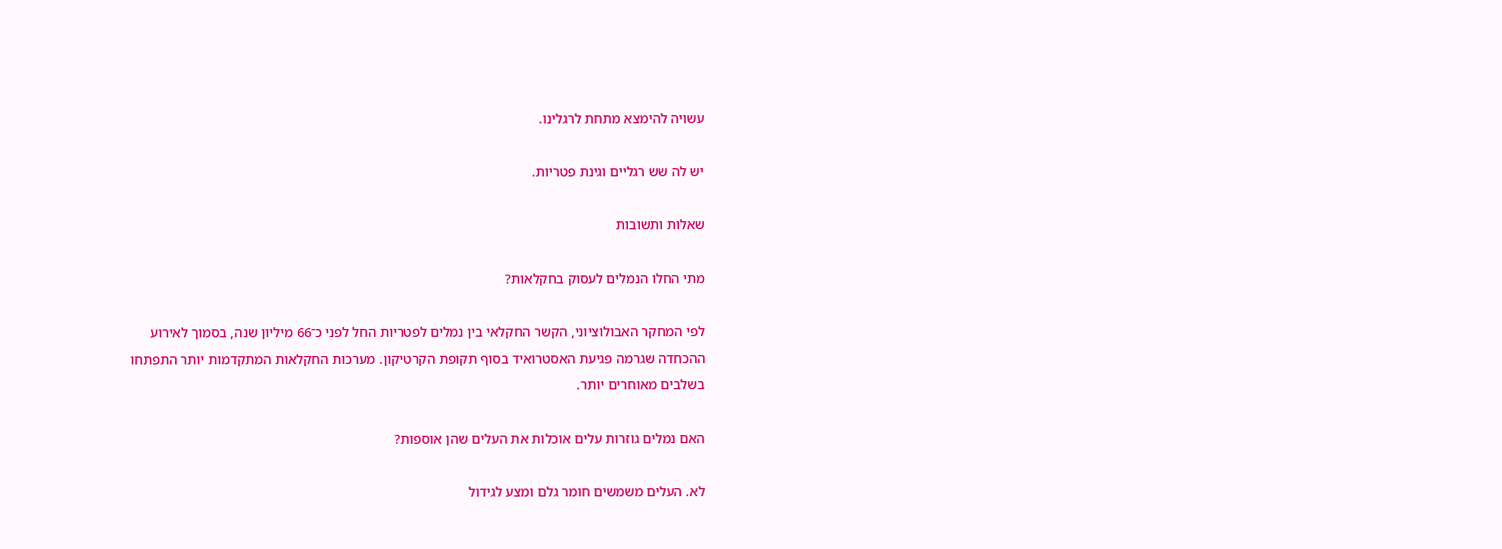עשויה להימצא מתחת לרגלינו.

יש לה שש רגליים וגינת פטריות.

שאלות ותשובות

מתי החלו הנמלים לעסוק בחקלאות?

לפי המחקר האבולוציוני, הקשר החקלאי בין נמלים לפטריות החל לפני כ־66 מיליון שנה, בסמוך לאירוע ההכחדה שגרמה פגיעת האסטרואיד בסוף תקופת הקרטיקון. מערכות החקלאות המתקדמות יותר התפתחו בשלבים מאוחרים יותר.

האם נמלים גוזרות עלים אוכלות את העלים שהן אוספות?

לא. העלים משמשים חומר גלם ומצע לגידול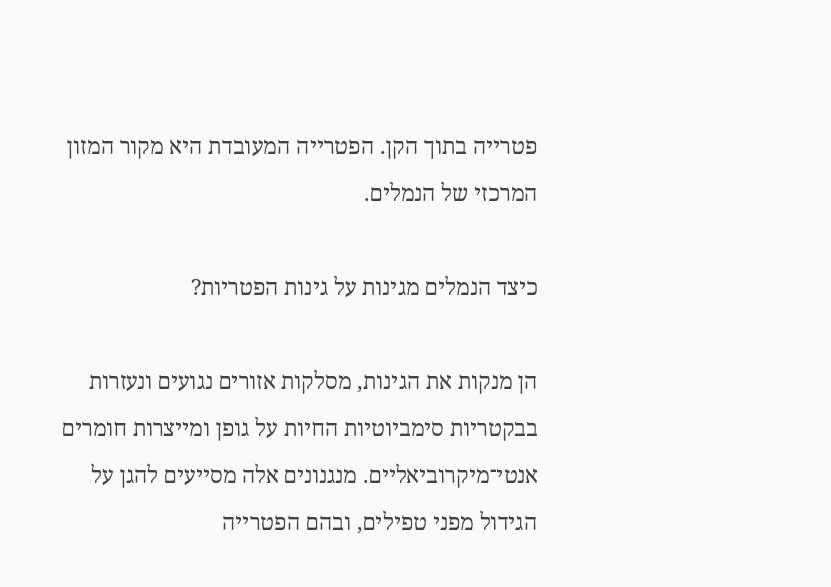פטרייה בתוך הקן. הפטרייה המעובדת היא מקור המזון המרכזי של הנמלים.

כיצד הנמלים מגינות על גינות הפטריות?

הן מנקות את הגינות, מסלקות אזורים נגועים ונעזרות בבקטריות סימביוטיות החיות על גופן ומייצרות חומרים אנטי־מיקרוביאליים. מנגנונים אלה מסייעים להגן על הגידול מפני טפילים, ובהם הפטרייה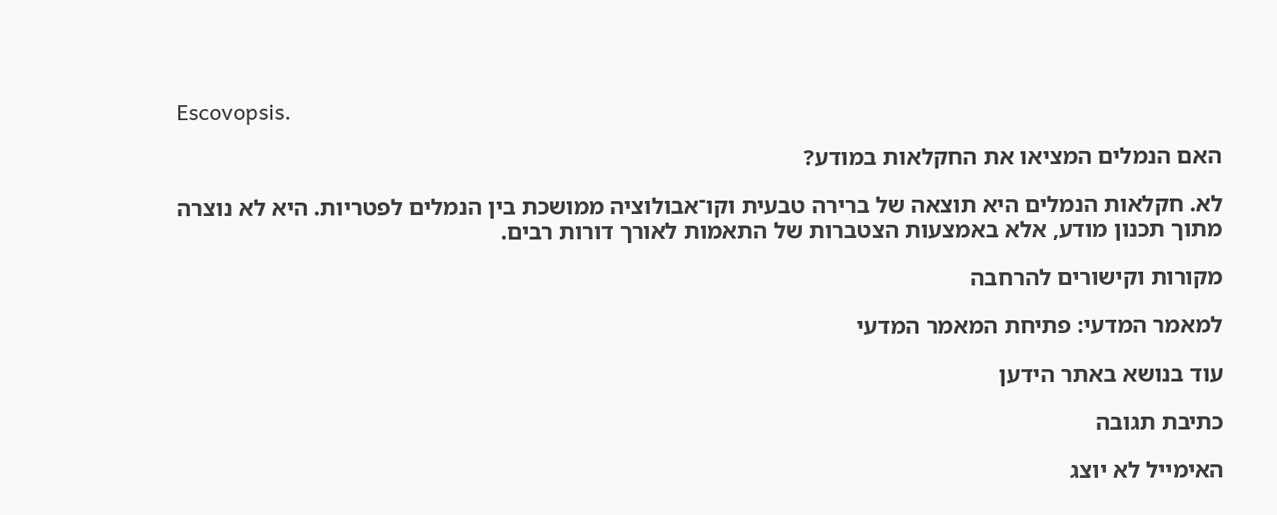Escovopsis.

האם הנמלים המציאו את החקלאות במודע?

לא. חקלאות הנמלים היא תוצאה של ברירה טבעית וקו־אבולוציה ממושכת בין הנמלים לפטריות. היא לא נוצרה מתוך תכנון מודע, אלא באמצעות הצטברות של התאמות לאורך דורות רבים.

מקורות וקישורים להרחבה

למאמר המדעי: פתיחת המאמר המדעי

עוד בנושא באתר הידען

כתיבת תגובה

האימייל לא יוצג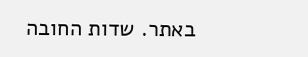באתר. שדות החובה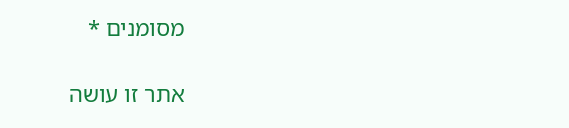מסומנים *

אתר זו עושה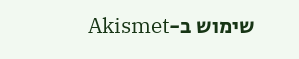שימוש ב-Akismet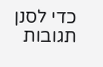כדי לסנן תגובות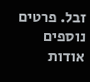זבל. פרטים נוספים אודות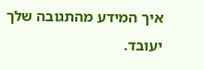איך המידע מהתגובה שלך יעובד.